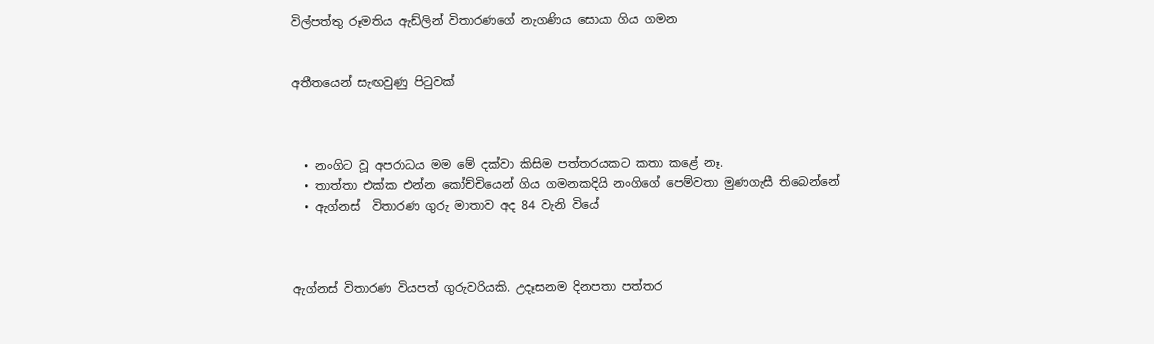විල්පත්තු රූමතිය ඇඩ්ලින් විතාරණගේ නැගණිය සොයා ගිය ගමන


අතීතයෙන් සැඟවුණු පිටුවක්



  • නංගිට වූ අපරාධය මම මේ දක්වා කිසිම පත්තරයකට කතා කළේ නෑ.
  • තාත්තා එක්ක එන්න කෝච්චියෙන් ගිය ගමනකදියි නංගිගේ පෙම්වතා මුණගැසී තිබෙන්නේ
  • ඇග්නස්  විතාරණ ගුරු මාතාව අද 84 වැනි වියේ



ඇග්නස් විතාරණ වියපත් ගුරුවරියකි. උදෑසනම දිනපතා පත්තර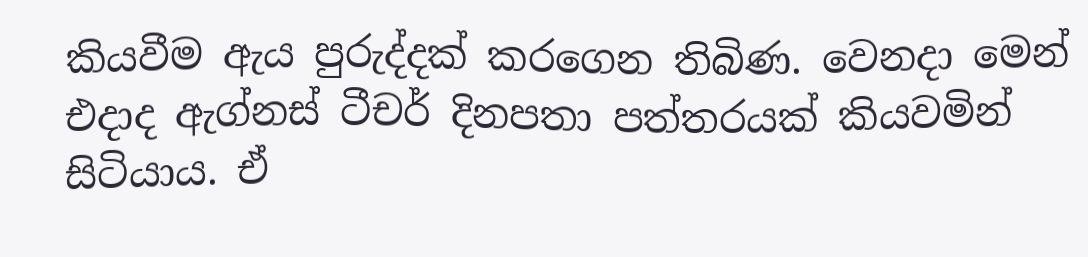කියවීම ඇය පුරුද්දක් කරගෙන තිබිණ. වෙනදා මෙන් එදාද ඇග්නස් ටීචර් දිනපතා පත්තරයක් කියවමින් සිටියාය. ඒ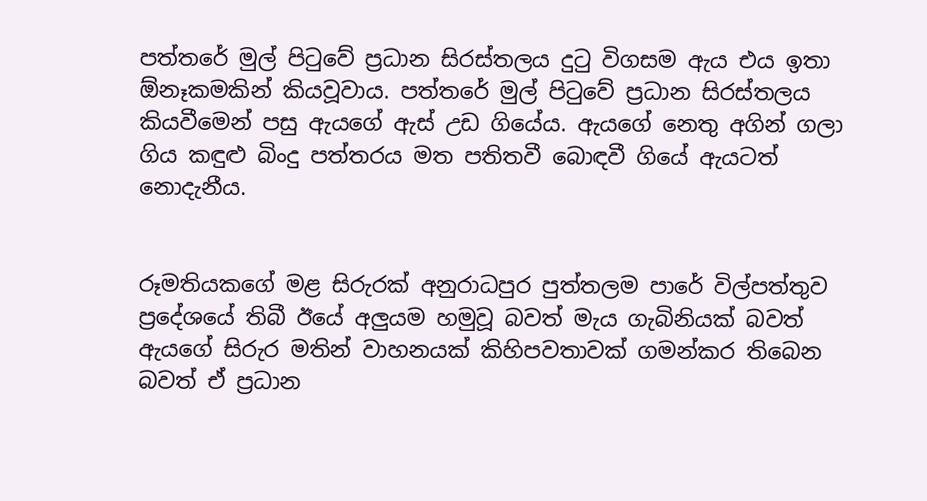පත්තරේ මුල් පිටුවේ ප්‍රධාන සිරස්තලය දුටු විගසම ඇය එය ඉතා ඕනෑකමකින් කියවූවාය. පත්තරේ මුල් පිටුවේ ප්‍රධාන සිරස්තලය කියවීමෙන් පසු ඇයගේ ඇස් උඩ ගියේය. ඇයගේ නෙතු අගින් ගලා ගිය කඳුළු බිංදු පත්තරය මත පතිතවී බොඳවී ගියේ ඇයටත් නොදැනීය.


රූමතියකගේ මළ සිරුරක් අනුරාධපුර පුත්තලම පාරේ විල්පත්තුව ප්‍රදේශයේ තිබී ඊයේ අලුයම හමුවූ බවත් මැය ගැබිනියක් බවත් ඇයගේ සිරුර මතින් වාහනයක් කිහිපවතාවක් ගමන්කර තිබෙන බවත් ඒ ප්‍රධාන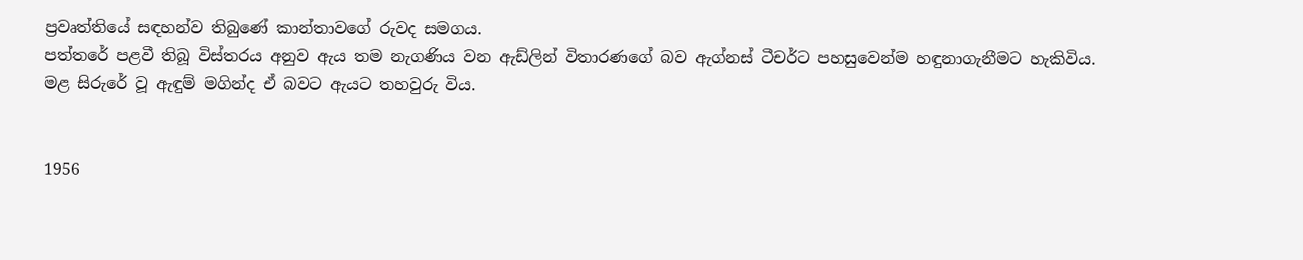ප්‍රවෘත්තියේ සඳහන්ව තිබුණේ කාන්තාවගේ රුවද සමගය.
පත්තරේ පළවී තිබූ විස්තරය අනුව ඇය තම නැගණිය වන ඇඩ්ලින් විතාරණගේ බව ඇග්නස් ටීචර්ට පහසුවෙන්ම හඳුනාගැනීමට හැකිවිය.
මළ සිරුරේ වූ ඇඳුම් මගින්ද ඒ බවට ඇයට තහවුරු විය.


1956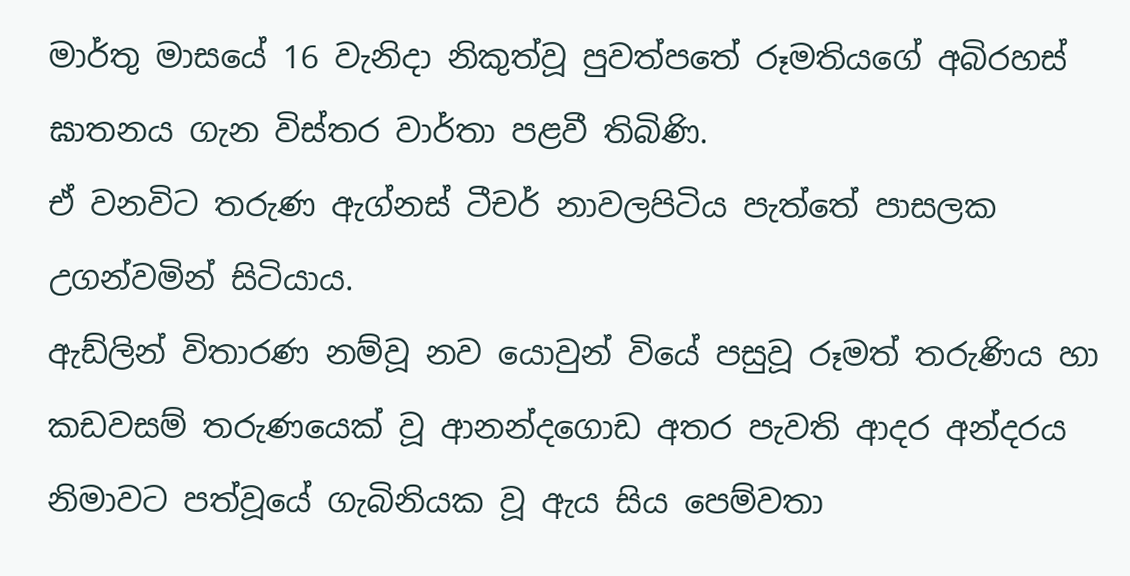මාර්තු මාසයේ 16 වැනිදා නිකුත්වූ පුවත්පතේ රූමතියගේ අබිරහස් ඝාතනය ගැන විස්තර වාර්තා පළවී තිබිණි.
ඒ වනවිට තරුණ ඇග්නස් ටීචර් නාවලපිටිය පැත්තේ පාසලක උගන්වමින් සිටියාය.
ඇඩ්ලින් විතාරණ නම්වූ නව යොවුන් වියේ පසුවූ රූමත් තරුණිය හා කඩවසම් තරුණයෙක් වූ ආනන්දගොඩ අතර පැවති ආදර අන්දරය නිමාවට පත්වූයේ ගැබිනියක වූ ඇය සිය පෙම්වතා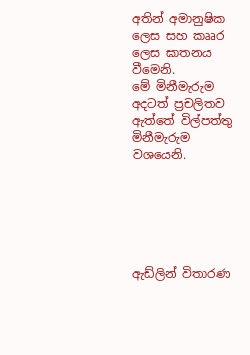අතින් අමානුෂික ලෙස සහ කෲර ලෙස ඝාතනය වීමෙනි.
මේ මිනීමැරුම අදටත් ප්‍රචලිතව ඇත්තේ විල්පත්තු මිනීමැරුම වශයෙනි.






ඇඩ්ලින් විතාරණ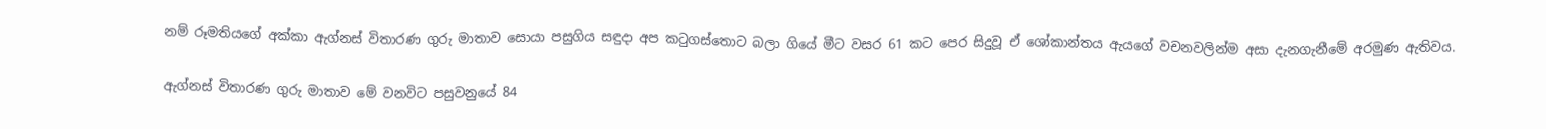නම් රූමතියගේ අක්කා ඇග්නස් විතාරණ ගුරු මාතාව සොයා පසුගිය සඳුදා අප කටුගස්තොට බලා ගියේ මීට වසර 61 කට පෙර සිදුවූ ඒ ශෝකාන්තය ඇයගේ වචනවලින්ම අසා දැනගැනීමේ අරමුණ ඇතිවය.


ඇග්නස් විතාරණ ගුරු මාතාව මේ වනවිට පසුවනුයේ 84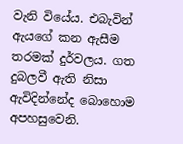වැනි වියේය. එබැවින් ඇයගේ කන ඇසීම තරමක් දුර්වලය. ගත දුබලවී ඇති නිසා ඇවිදින්නේද බොහොම අපහසුවෙනි.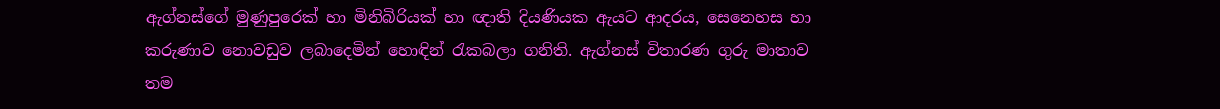ඇග්නස්ගේ මුණුපුරෙක් හා මිනිබිරියක් හා ඥාති දියණියක ඇයට ආදරය, සෙනෙහස හා කරුණාව නොවඩුව ලබාදෙමින් හොඳින් රැකබලා ගනිති. ඇග්නස් විතාරණ ගුරු මාතාව තම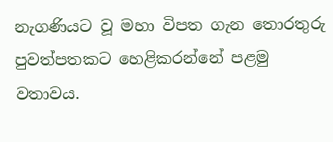නැගණියට වූ මහා විපත ගැන තොරතුරු පුවත්පතකට හෙළිකරන්නේ පළමු වතාවය.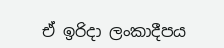ඒ ඉරිදා ලංකාදීපය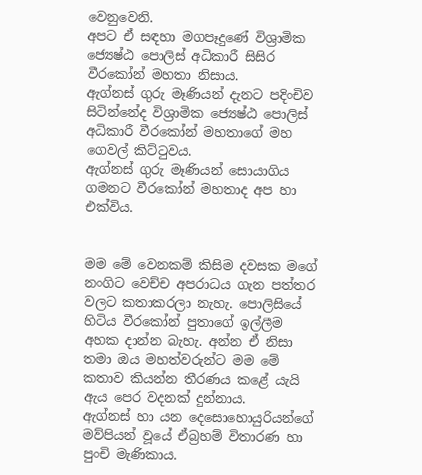වෙනුවෙනි.
අපට ඒ සඳහා මගපෑදුණේ විශ්‍රාමික ජ්‍යෙෂ්ඨ පොලිස් අධිකාරී සිසිර වීරකෝන් මහතා නිසාය.
ඇග්නස් ගුරු මෑණියන් දැනට පදිංචිව සිටින්නේද විශ්‍රාමික ජ්‍යෙෂ්ඨ පොලිස් අධිකාරී වීරකෝන් මහතාගේ මහ ගෙවල් කිට්ටුවය.
ඇග්නස් ගුරු මෑණියන් සොයාගිය ගමනට වීරකෝන් මහතාද අප හා එක්විය.


මම මේ වෙනකම් කිසිම දවසක මගේ නංගිට වෙච්ච අපරාධය ගැන පත්තර වලට කතාකරලා නැහැ. පොලිසියේ හිටිය වීරකෝන් පුතාගේ ඉල්ලීම අහක දාන්න බැහැ. අන්න ඒ නිසා තමා ඔය මහත්වරුන්ට මම මේ කතාව කියන්න තීරණය කළේ යැයි ඇය පෙර වදනක් දුන්නාය.
ඇග්නස් හා යන දෙසොහොයුරියන්ගේ මව්පියන් වූයේ ඒබ්‍රහම් විතාරණ හා පුංචි මැණිකාය.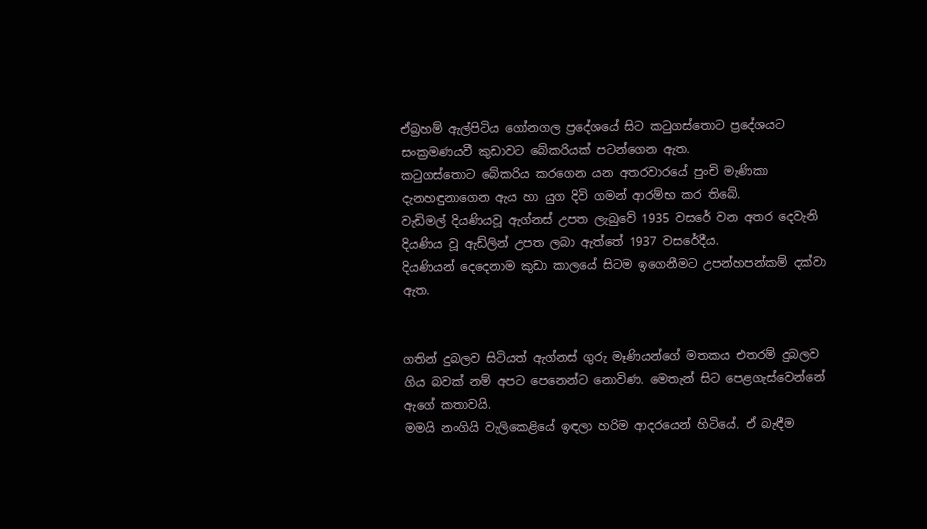ඒබ්‍රහම් ඇල්පිටිය ගෝනගල ප්‍රදේශයේ සිට කටුගස්තොට ප්‍රදේශයට සංක්‍රමණයවී කුඩාවට බේකරියක් පටන්ගෙන ඇත.
කටුගස්තොට බේකරිය කරගෙන යන අතරවාරයේ පුංචි මැණිකා දැනහඳුනාගෙන ඇය හා යුග දිවි ගමන් ආරම්භ කර තිබේ.
වැඩිමල් දියණියවූ ඇග්නස් උපත ලැබුවේ 1935 වසරේ වන අතර දෙවැනි දියණිය වූ ඇඩ්ලින් උපත ලබා ඇත්තේ 1937 වසරේදීය.
දියණියන් දෙදෙනාම කුඩා කාලයේ සිටම ඉගෙනීමට උපන්හපන්කම් දක්වා ඇත.


ගතින් දුබලව සිටියත් ඇග්නස් ගුරු මෑණියන්ගේ මතකය එතරම් දුබලව ගිය බවක් නම් අපට පෙනෙන්ට නොවිණ. මෙතැන් සිට පෙළගැස්වෙන්නේ ඇගේ කතාවයි.
මමයි නංගියි වැලිකෙළියේ ඉඳලා හරිම ආදරයෙන් හිටියේ. ඒ බැඳීම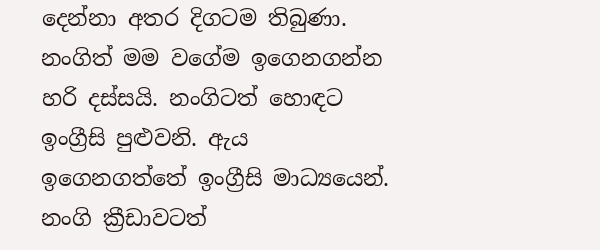දෙන්නා අතර දිගටම තිබුණා. නංගිත් මම වගේම ඉගෙනගන්න හරි දස්සයි. නංගිටත් හොඳට ඉංග්‍රීසි පුළුවනි. ඇය ඉගෙනගත්තේ ඉංග්‍රීසි මාධ්‍යයෙන්. නංගි ක්‍රීඩාවටත්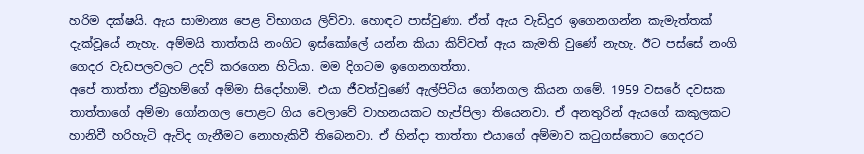හරිම දක්ෂයි. ඇය සාමාන්‍ය පෙළ විභාගය ලිව්වා. හොඳට පාස්වුණා. ඒත් ඇය වැඩිදුර ඉගෙනගන්න කැමැත්තක් දැක්වූයේ නැහැ. අම්මයි තාත්තයි නංගිට ඉස්කෝලේ යන්න කියා කිව්වත් ඇය කැමති වුණේ නැහැ. ඊට පස්සේ නංගි ගෙදර වැඩපලවලට උදව් කරගෙන හිටියා. මම දිගටම ඉගෙනගත්තා.
අපේ තාත්තා ඒබ්‍රහම්ගේ අම්මා සිදෝහාමි. එයා ජීවත්වුණේ ඇල්පිටිය ගෝනගල කියන ගමේ. 1959 වසරේ දවසක තාත්තාගේ අම්මා ගෝනගල පොළට ගිය වෙලාවේ වාහනයකට හැප්පිලා තියෙනවා. ඒ අනතුරින් ඇයගේ කකුලකට හානිවී හරිහැටි ඇවිද ගැනීමට නොහැකිවී තිබෙනවා. ඒ හින්දා තාත්තා එයාගේ අම්මාව කටුගස්තොට ගෙදරට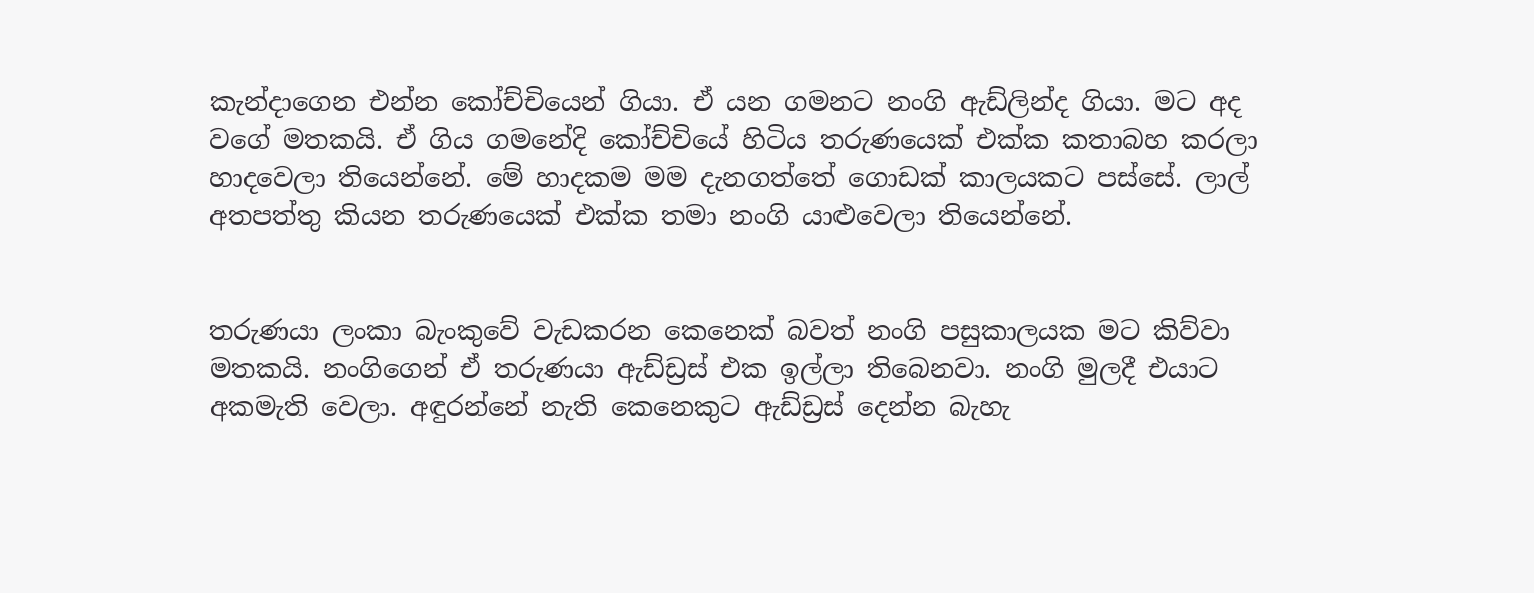කැන්දාගෙන එන්න කෝච්චියෙන් ගියා. ඒ යන ගමනට නංගි ඇඩ්ලින්ද ගියා. මට අද වගේ මතකයි. ඒ ගිය ගමනේදි කෝච්චියේ හිටිය තරුණයෙක් එක්ක කතාබහ කරලා හාදවෙලා තියෙන්නේ. මේ හාදකම මම දැනගත්තේ ගොඩක් කාලයකට පස්සේ. ලාල් අතපත්තු කියන තරුණයෙක් එක්ක තමා නංගි යාළුවෙලා තියෙන්නේ.


තරුණයා ලංකා බැංකුවේ වැඩකරන කෙනෙක් බවත් නංගි පසුකාලයක මට කිව්වා මතකයි. නංගිගෙන් ඒ තරුණයා ඇඩ්ඩ්‍රස් එක ඉල්ලා තිබෙනවා. නංගි මුලදී එයාට අකමැති වෙලා. අඳුරන්නේ නැති කෙනෙකුට ඇඩ්ඩ්‍රස් දෙන්න බැහැ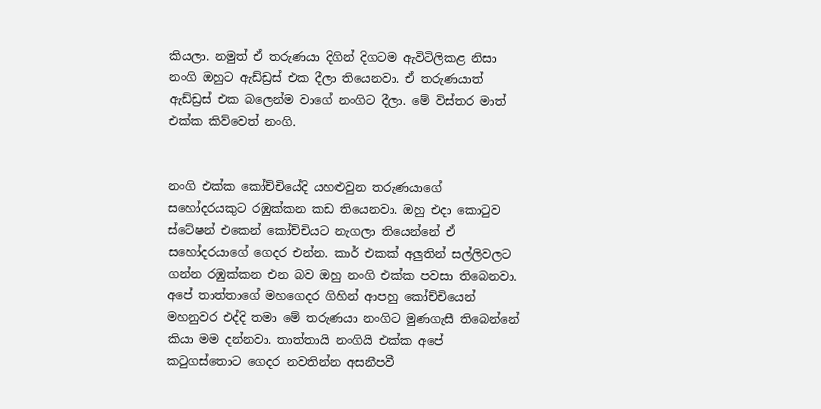කියලා. නමුත් ඒ තරුණයා දිගින් දිගටම ඇවිටිලිකළ නිසා නංගි ඔහුට ඇඩ්ඩ්‍රස් එක දීලා තියෙනවා. ඒ තරුණයාත් ඇඩ්ඩ්‍රස් එක බලෙන්ම වාගේ නංගිට දීලා. මේ විස්තර මාත් එක්ක කිව්වෙත් නංගි.


නංගි එක්ක කෝච්චියේදි යහළුවුන තරුණයාගේ සහෝදරයකුට රඹුක්කන කඩ තියෙනවා. ඔහු එදා කොටුව ස්ටේෂන් එකෙන් කෝච්චියට නැගලා තියෙන්නේ ඒ සහෝදරයාගේ ගෙදර එන්න. කාර් එකක් අලුතින් සල්ලිවලට ගන්න රඹුක්කන එන බව ඔහු නංගි එක්ක පවසා තිබෙනවා.
අපේ තාත්තාගේ මහගෙදර ගිහින් ආපහු කෝච්චියෙන් මහනුවර එද්දි තමා මේ තරුණයා නංගිට මුණගැසී තිබෙන්නේ කියා මම දන්නවා. තාත්තායි නංගියි එක්ක අපේ කටුගස්තොට ගෙදර නවතින්න අසනීපවී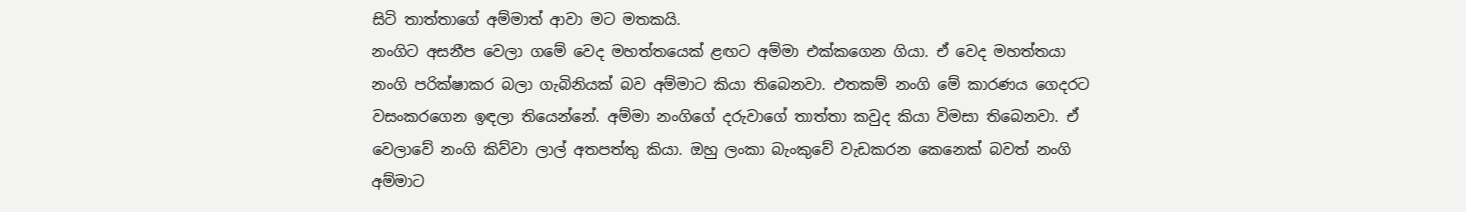සිටි තාත්තාගේ අම්මාත් ආවා මට මතකයි.
නංගිට අසනීප වෙලා ගමේ වෙද මහත්තයෙක් ළඟට අම්මා එක්කගෙන ගියා. ඒ වෙද මහත්තයා නංගි පරික්ෂාකර බලා ගැබිනියක් බව අම්මාට කියා තිබෙනවා. එතකම් නංගි මේ කාරණය ගෙදරට වසංකරගෙන ඉඳලා තියෙන්නේ. අම්මා නංගිගේ දරුවාගේ තාත්තා කවුද කියා විමසා තිබෙනවා. ඒ වෙලාවේ නංගි කිව්වා ලාල් අතපත්තු කියා. ඔහු ලංකා බැංකුවේ වැඩකරන කෙනෙක් බවත් නංගි අම්මාට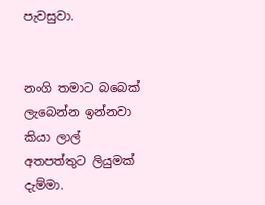පැවසුවා.


නංගි තමාට බබෙක් ලැබෙන්න ඉන්නවා කියා ලාල් අතපත්තුට ලියුමක් දැම්මා.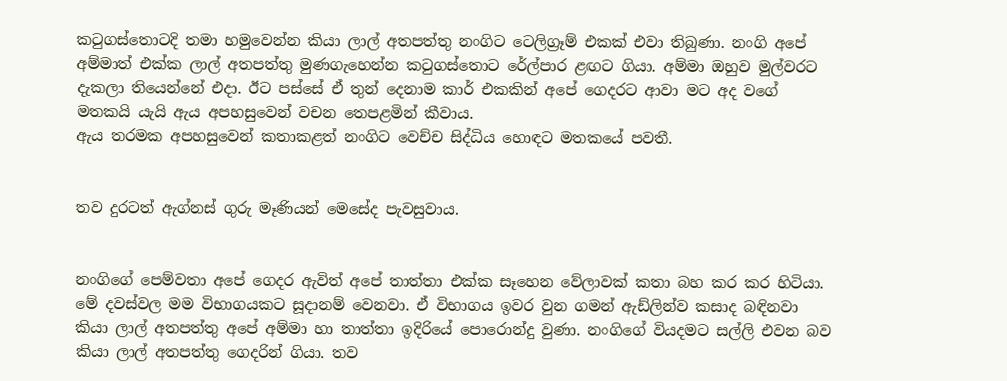කටුගස්තොටදි තමා හමුවෙන්න කියා ලාල් අතපත්තු නංගිට ටෙලිග්‍රෑම් එකක් එවා තිබුණා. නංගි අපේ අම්මාත් එක්ක ලාල් අතපත්තු මුණගැහෙන්න කටුගස්තොට රේල්පාර ළඟට ගියා. අම්මා ඔහුව මුල්වරට දැකලා තියෙන්නේ එදා. ඊට පස්සේ ඒ තුන් දෙනාම කාර් එකකින් අපේ ගෙදරට ආවා මට අද වගේ මතකයි යැයි ඇය අපහසුවෙන් වචන තෙපළමින් කීවාය.
ඇය තරමක අපහසුවෙන් කතාකළත් නංගිට වෙච්ච සිද්ධිය හොඳට මතකයේ පවතී.


තව දුරටත් ඇග්නස් ගුරු මෑණියන් මෙසේද පැවසුවාය.


නංගිගේ පෙම්වතා අපේ ගෙදර ඇවිත් අපේ තාත්තා එක්ක සෑහෙන වේලාවක් කතා බහ කර කර හිටියා. මේ දවස්වල මම විභාගයකට සූදානම් වෙනවා. ඒ විභාගය ඉවර වුන ගමන් ඇඩ්ලින්ව කසාද බඳිනවා කියා ලාල් අතපත්තු අපේ අම්මා හා තාත්තා ඉදිරියේ පොරොන්දු වුණා. නංගිගේ වියදමට සල්ලි එවන බව කියා ලාල් අතපත්තු ගෙදරින් ගියා. තව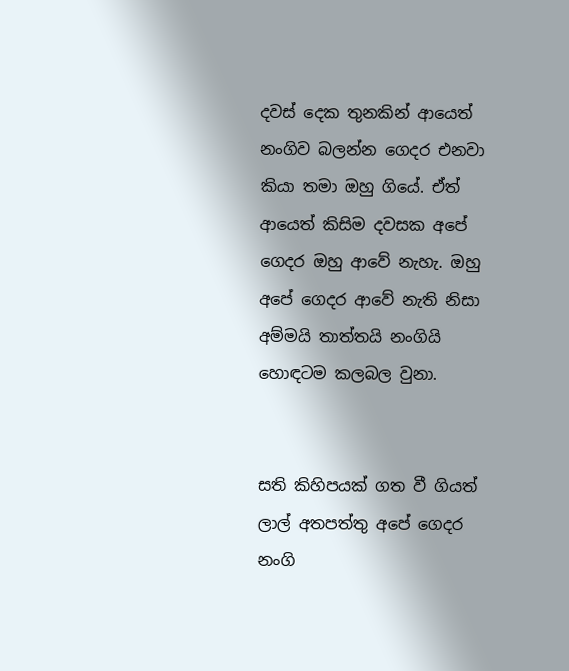දවස් දෙක තුනකින් ආයෙත් නංගිව බලන්න ගෙදර එනවා කියා තමා ඔහු ගියේ. ඒත් ආයෙත් කිසිම දවසක අපේ ගෙදර ඔහු ආවේ නැහැ. ඔහු අපේ ගෙදර ආවේ නැති නිසා අම්මයි තාත්තයි නංගියි හොඳටම කලබල වුනා.


සති කිහිපයක් ගත වී ගියත් ලාල් අතපත්තු අපේ ගෙදර නංගි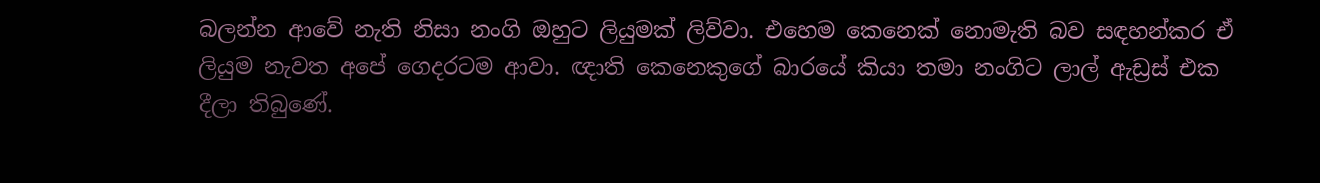බලන්න ආවේ නැති නිසා නංගි ඔහුට ලියුමක් ලිව්වා. එහෙම කෙනෙක් නොමැති බව සඳහන්කර ඒ ලියුම නැවත අපේ ගෙදරටම ආවා. ඥාති කෙනෙකුගේ බාරයේ කියා තමා නංගිට ලාල් ඇඩ්‍රස් එක දීලා තිබුණේ.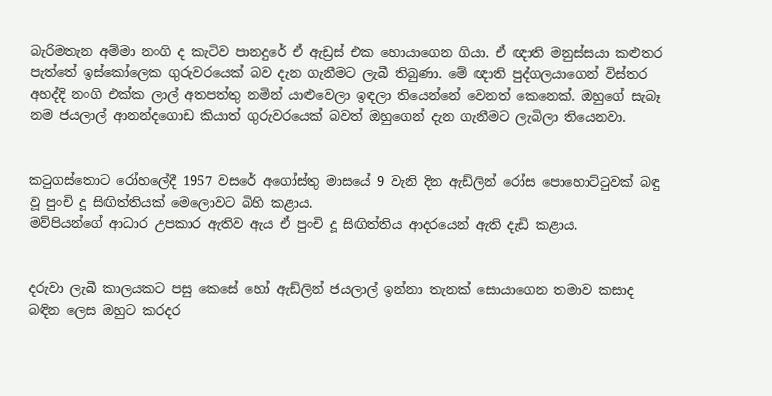බැරිමතැන අම්මා නංගි ද කැටිව පානදුරේ ඒ ඇඩ්‍රස් එක හොයාගෙන ගියා. ඒ ඥාති මනුස්සයා කළුතර පැත්තේ ඉස්කෝලෙක ගුරුවරයෙක් බව දැන ගැනීමට ලැබී තිබුණා. මේ ඥාති පුද්ගලයාගෙන් විස්තර අහද්දි නංගි එක්ක ලාල් අතපත්තු නමින් යාළුවෙලා ඉඳලා තියෙන්නේ වෙනත් කෙනෙක්. ඔහුගේ සැබෑ නම ජයලාල් ආනන්දගොඩ කියාත් ගුරුවරයෙක් බවත් ඔහුගෙන් දැන ගැනීමට ලැබිලා තියෙනවා.


කටුගස්තොට රෝහලේදී 1957 වසරේ අගෝස්තු මාසයේ 9 වැනි දින ඇඩ්ලින් රෝස පොහොට්ටුවක් බඳු වූ පුංචි දූ සිඟිත්තියක් මෙලොවට බිහි කළාය.
මව්පියන්ගේ ආධාර උපකාර ඇතිව ඇය ඒ පුංචි දූ සිඟිත්තිය ආදරයෙන් ඇති දැඩි කළාය.


දරුවා ලැබී කාලයකට පසු කෙසේ හෝ ඇඩ්ලින් ජයලාල් ඉන්නා තැනක් සොයාගෙන තමාව කසාද බඳින ලෙස ඔහුට කරදර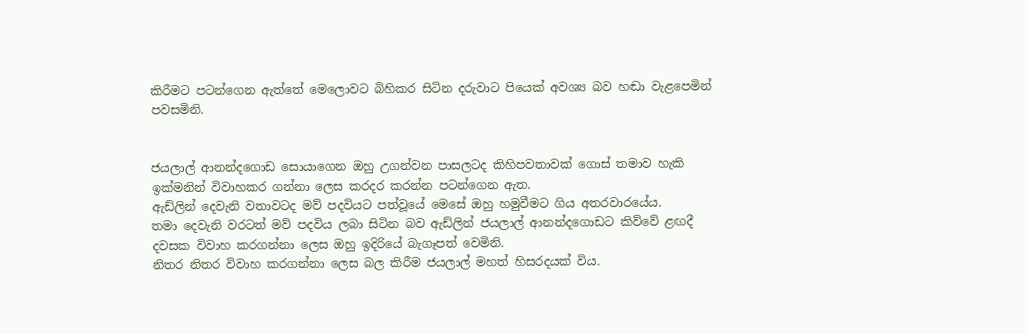කිරීමට පටන්ගෙන ඇත්තේ මෙලොවට බිහිකර සිටින දරුවාට පියෙක් අවශ්‍ය බව හඬා වැළපෙමින් පවසමිනි.


ජයලාල් ආනන්දගොඩ සොයාගෙන ඔහු උගන්වන පාසලටද කිහිපවතාවක් ගොස් තමාව හැකි ඉක්මනින් විවාහකර ගන්නා ලෙස කරදර කරන්න පටන්ගෙන ඇත.
ඇඩ්ලින් දෙවැනි වතාවටද මව් පදවියට පත්වූයේ මෙසේ ඔහු හමුවීමට ගිය අතරවාරයේය.
තමා දෙවැනි වරටත් මව් පදවිය ලබා සිටින බව ඇඩ්ලින් ජයලාල් ආනන්දගොඩට කිව්වේ ළඟදී දවසක විවාහ කරගන්නා ලෙස ඔහු ඉදිරියේ බැගෑපත් වෙමිනි.
නිතර නිතර විවාහ කරගන්නා ලෙස බල කිරීම ජයලාල් මහත් හිසරදයක් විය.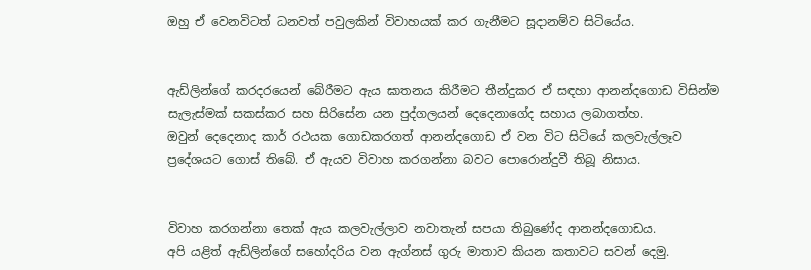ඔහු ඒ වෙනවිටත් ධනවත් පවුලකින් විවාහයක් කර ගැනීමට සූදානම්ව සිටියේය.


ඇඩ්ලින්ගේ කරදරයෙන් බේරීමට ඇය ඝාතනය කිරීමට තීන්දුකර ඒ සඳහා ආනන්දගොඩ විසින්ම සැලැස්මක් සකස්කර සහ සිරිසේන යන පුද්ගලයන් දෙදෙනාගේද සහාය ලබාගත්හ.
ඔවුන් දෙදෙනාද කාර් රථයක ගොඩකරගත් ආනන්දගොඩ ඒ වන විට සිටියේ කලවැල්ලෑව ප්‍රදේශයට ගොස් තිබේ. ඒ ඇයව විවාහ කරගන්නා බවට පොරොන්දුවී තිබූ නිසාය.


විවාහ කරගන්නා තෙක් ඇය කලවැල්ලාව නවාතැන් සපයා තිබුණේද ආනන්දගොඩය.
අපි යළිත් ඇඩ්ලින්ගේ සහෝදරිය වන ඇග්නස් ගුරු මාතාව කියන කතාවට සවන් දෙමු.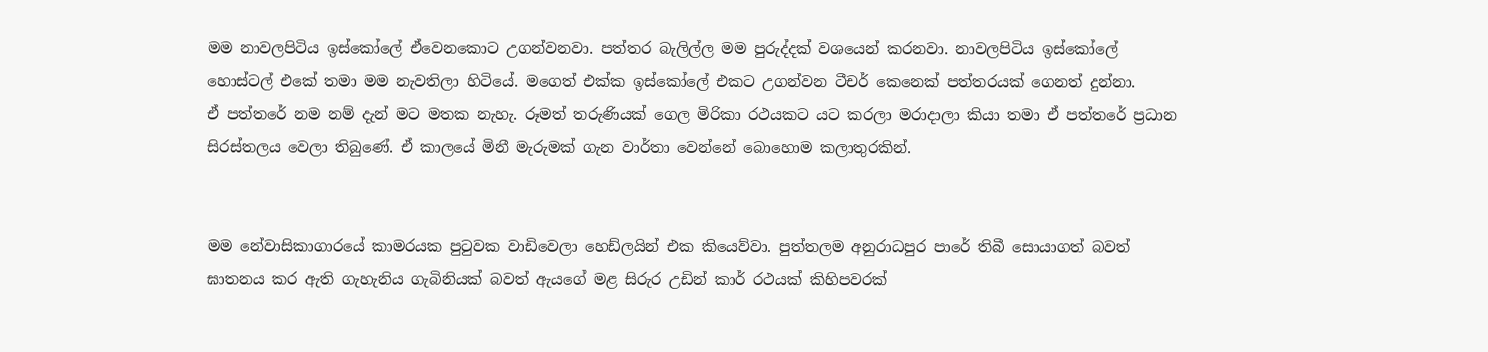මම නාවලපිටිය ඉස්කෝලේ ඒවෙනකොට උගන්වනවා. පත්තර බැලිල්ල මම පුරුද්දක් වශයෙන් කරනවා. නාවලපිටිය ඉස්කෝලේ හොස්ටල් එකේ තමා මම නැවතිලා හිටියේ. මගෙත් එක්ක ඉස්කෝලේ එකට උගන්වන ටීචර් කෙනෙක් පත්තරයක් ගෙනත් දුන්නා.
ඒ පත්තරේ නම නම් දැන් මට මතක නැහැ. රූමත් තරුණියක් ගෙල මිරිකා රථයකට යට කරලා මරාදාලා කියා තමා ඒ පත්තරේ ප්‍රධාන සිරස්තලය වෙලා තිබුණේ. ඒ කාලයේ මිනී මැරුමක් ගැන වාර්තා වෙන්නේ බොහොම කලාතුරකින්.


මම නේවාසිකාගාරයේ කාමරයක පුටුවක වාඩිවෙලා හෙඩ්ලයින් එක කියෙව්වා. පුත්තලම අනුරාධපුර පාරේ තිබී සොයාගත් බවත් ඝාතනය කර ඇති ගැහැනිය ගැබිනියක් බවත් ඇයගේ මළ සිරුර උඩින් කාර් රථයක් කිහිපවරක්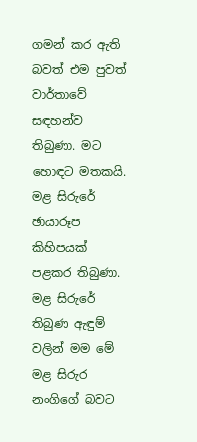ගමන් කර ඇති බවත් එම පුවත් වාර්තාවේ සඳහන්ව තිබුණා. මට හොඳට මතකයි. මළ සිරුරේ ඡායාරූප කිහිපයක් පළකර තිබුණා. මළ සිරුරේ තිබුණ ඇඳුම් වලින් මම මේ මළ සිරුර නංගිගේ බවට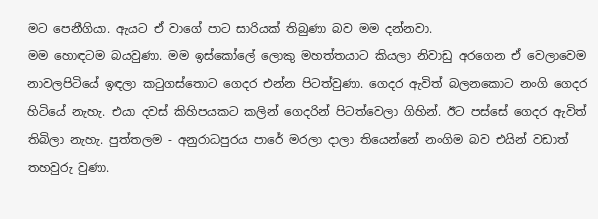මට පෙනීගියා. ඇයට ඒ වාගේ පාට සාරියක් තිබුණා බව මම දන්නවා.
මම හොඳටම බයවුණා. මම ඉස්කෝලේ ලොකු මහත්තයාට කියලා නිවාඩු අරගෙන ඒ වෙලාවෙම නාවලපිටියේ ඉඳලා කටුගස්තොට ගෙදර එන්න පිටත්වුණා. ගෙදර ඇවිත් බලනකොට නංගි ගෙදර හිටියේ නැහැ. එයා දවස් කිහිපයකට කලින් ගෙදරින් පිටත්වෙලා ගිහින්. ඊට පස්සේ ගෙදර ඇවිත් තිබිලා නැහැ. පුත්තලම - අනුරාධපුරය පාරේ මරලා දාලා තියෙන්නේ නංගිම බව එයින් වඩාත් තහවුරු වුණා.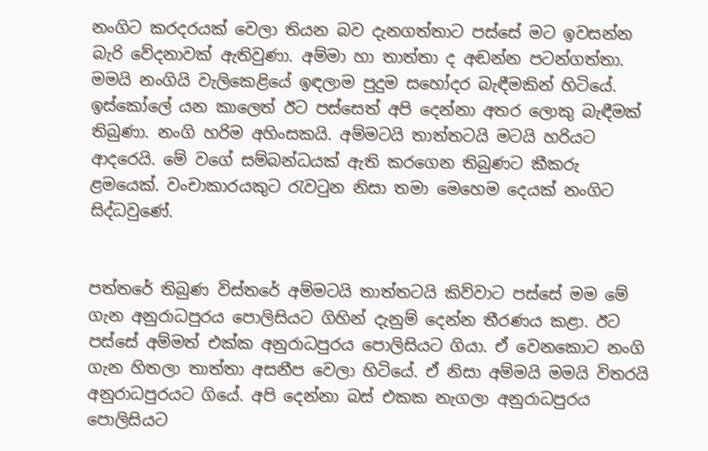නංගිට කරදරයක් වෙලා තියන බව දැනගත්තාට පස්සේ මට ඉවසන්න බැරි වේදනාවක් ඇතිවුණා. අම්මා හා තාත්තා ද අඬන්න පටන්ගත්තා. මමයි නංගියි වැලිකෙළියේ ඉඳලාම පුදුම සහෝදර බැඳීමකින් හිටියේ. ඉස්කෝලේ යන කාලෙත් ඊට පස්සෙත් අපි දෙන්නා අතර ලොකු බැඳීමක් තිබුණා. නංගි හරිම අහිංසකයි. අම්මටයි තාත්තටයි මටයි හරියට ආදරෙයි. මේ වගේ සම්බන්ධයක් ඇති කරගෙන තිබුණට කීකරු ළමයෙක්. වංචාකාරයකුට රැවටුන නිසා තමා මෙහෙම දෙයක් නංගිට සිද්ධවුණේ.


පත්තරේ තිබුණ විස්තරේ අම්මටයි තාත්තටයි කිව්වාට පස්සේ මම මේ ගැන අනුරාධපුරය පොලිසියට ගිහින් දැනුම් දෙන්න තීරණය කළා. ඊට පස්සේ අම්මත් එක්ක අනුරාධපුරය පොලිසියට ගියා. ඒ වෙනකොට නංගි ගැන හිතලා තාත්තා අසනීප වෙලා හිටියේ. ඒ නිසා අම්මයි මමයි විතරයි අනුරාධපුරයට ගියේ. අපි දෙන්නා බස් එකක නැගලා අනුරාධපුරය පොලිසියට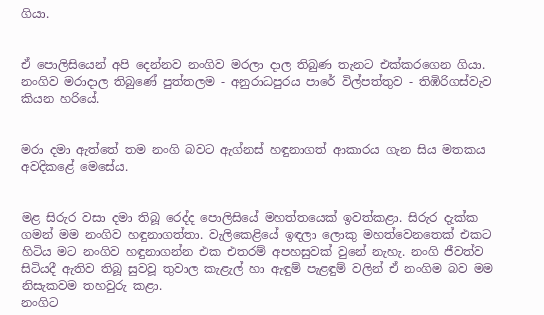ගියා.


ඒ පොලිසියෙන් අපි දෙන්නව නංගිව මරලා දාල තිබුණ තැනට එක්කරගෙන ගියා. නංගිව මරාදාල තිබුණේ පුත්තලම - අනුරාධපුරය පාරේ විල්පත්තුව - තිඹිරිගස්වැව කියන හරියේ.


මරා දමා ඇත්තේ තම නංගි බවට ඇග්නස් හඳුනාගත් ආකාරය ගැන සිය මතකය අවදිකළේ මෙසේය.


මළ සිරුර වසා දමා තිබූ රෙද්ද පොලිසියේ මහත්තයෙක් ඉවත්කළා. සිරුර දැක්ක ගමන් මම නංගිව හඳුනාගත්තා. වැලිකෙළියේ ඉඳලා ලොකු මහත්වෙනතෙක් එකට හිටිය මට නංගිව හඳුනාගන්න එක එතරම් අපහසුවක් වුනේ නැහැ. නංගි ජීවත්ව සිටියදී ඇතිව තිබූ සුවවූ තුවාල කැළැල් හා ඇඳුම් පැළඳුම් වලින් ඒ නංගිම බව මම නිසැකවම තහවුරු කළා.
නංගිට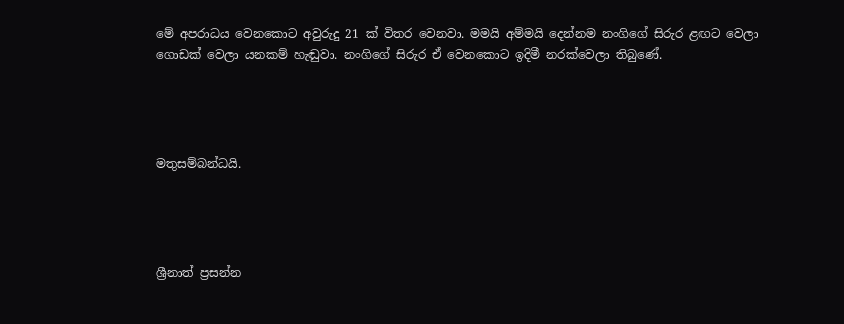මේ අපරාධය වෙනකොට අවුරුදු 21 ක් විතර වෙනවා. මමයි අම්මයි දෙන්නම නංගිගේ සිරුර ළඟට වෙලා ගොඩක් වෙලා යනකම් හැඬුවා. නංගිගේ සිරුර ඒ වෙනකොට ඉදිමී නරක්වෙලා තිබුණේ.




මතුසම්බන්ධයි.




ශ්‍රීනාත් ප්‍රසන්න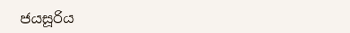ජයසූරිය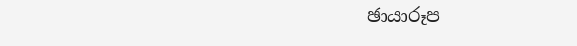ඡායාරූප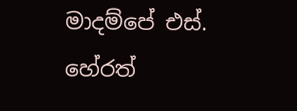මාදම්පේ එස්. හේරත්